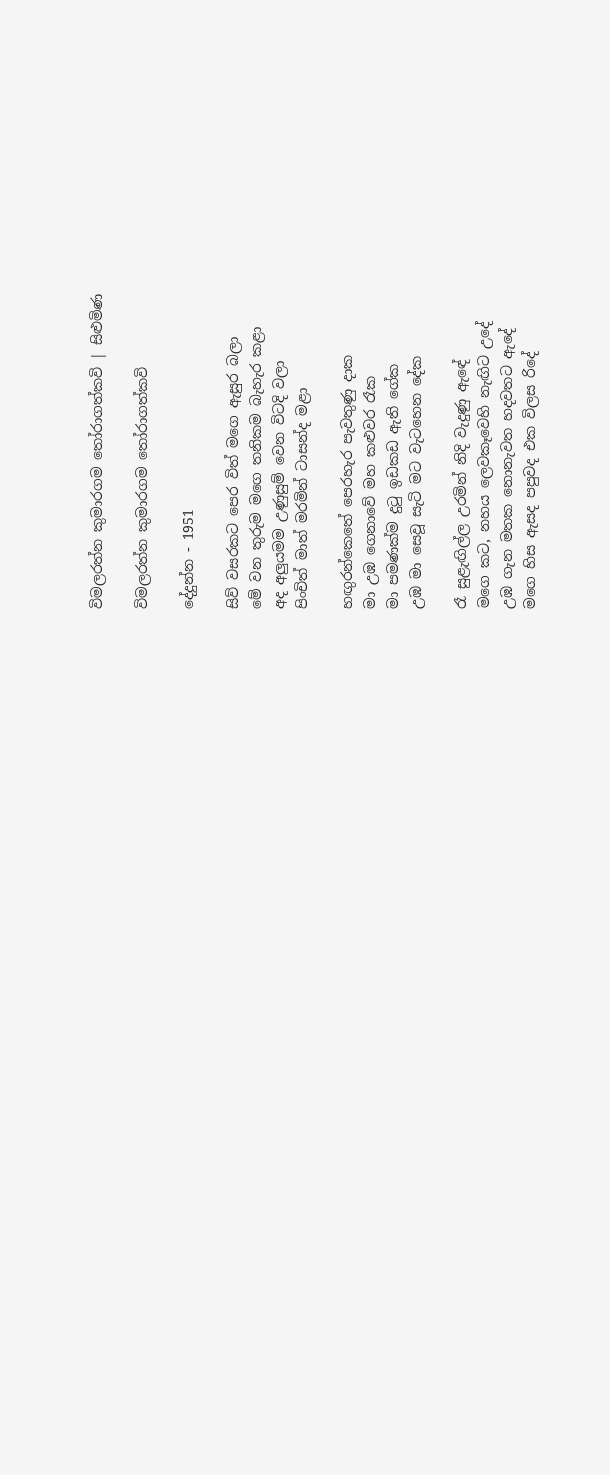විමලරත්න කුමාරගම තෝරාගත්කවි | සිළුමිණ

විමලරත්න කුමාරගම තෝරාගත්කවි

දේදුන්න - 1951

සිව් වසරකට පෙර විත් මගෙ ඇසුර බලා
මේ වන තුරුම මගෙ තනිකම බැහැර කළා
අද අලුයමම උණුසුම් වෙන විටදි වලා
පිංචිත් මාත් මරමින් ටාසන්ද මළා

හඟුරන්කෙතේ පෙරහැර පැවතුණු දාක
මා උඹ ගෙනාවේ මහ කළුවර රෑක
මා පමණක්ම දුටු ඉඩකඩ ඇති ගේක
උඹ මා සෙවූ සැටි මට වැටහෙන දේක

රෑ සුළැඟිල්ල උරමින් නිදි වැදුණු ඇඳේ
මගෙ කට, නහය ලෙවකෑවෙහි නැඟිට උදේ
උඹ ගැන මතක නොනැවත හදවතට ඇදේ
මගෙ හිස ඇසද පපුවද එක විලස රිදේ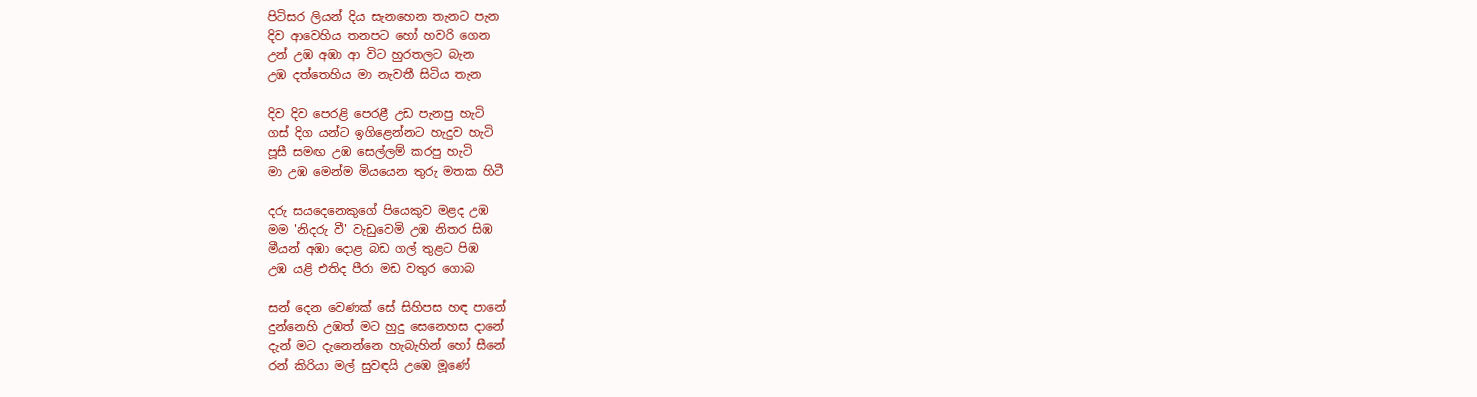පිටිසර ලියන් දිය සැනහෙන තැනට පැන
දිව ආවෙහිය තනපට හෝ හවරි ගෙන
උන් උඹ අඹා ආ විට හුරතලට බැන
උඹ දත්තෙහිය මා නැවතී සිටිය තැන

දිව දිව පෙරළි පෙරළී උඩ පැනපු හැටි
ගස් දිග යන්ට ඉගිළෙන්නට හැදුව හැටි
පූසී සමඟ උඹ සෙල්ලම් කරපු හැටි
මා උඹ මෙන්ම මියයෙන තුරු මතක හිටී

දරු සයදෙනෙකුගේ පියෙකුව මළද උඹ
මම 'නිදරු වී' වැඩුවෙමි උඹ නිතර සිඹ
මීයන් අඹා දොළ බඩ ගල් තුළට පිඹ
උඹ යළි එතිද පීරා මඩ වතුර ගොබ

සන් දෙන වෙණක් සේ සිහිපස හඳ පානේ
දුන්නෙහි උඹත් මට හුදු සෙනෙහස දානේ
දැන් මට දැනෙන්නෙ හැබැහින් හෝ සීනේ
රන් කිරියා මල් සුවඳයි උඹෙ මූණේ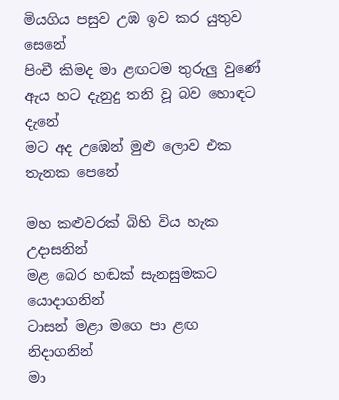මියගිය පසුව උඹ ඉව කර යුතුව සෙනේ
පිංචී කිමද මා ළඟටම තුරුලු වුණේ
ඇය හට දැනුදු තනි වූ බව හොඳට දැනේ
මට අද උඹෙන් මුළු ලොව එක තැනක පෙනේ

මහ කළුවරක් බිහි විය හැක උදාසනින්
මළ බෙර හඬක් සැනසුමකට යොදාගනින්
ටාසන් මළා මගෙ පා ළඟ නිදාගනින්
මා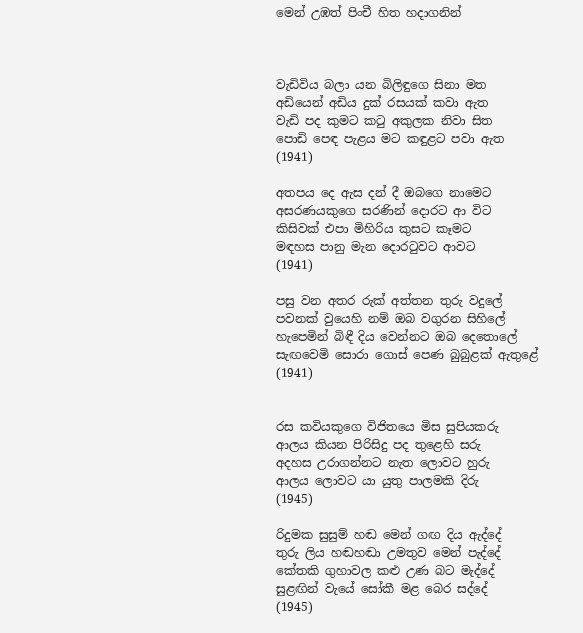මෙන් උඹත් පිංචී හිත හදාගනින්



වැඩිවිය බලා යන බිලිඳුගෙ සිනා මත
අඩියෙන් අඩිය දුක් රසයක් කවා ඇත
වැඩි පද කුමට කටු අකුලක නිවා සිත
පොඩි පෙඳ පැළය මට කඳුළට පවා ඇත
(1941)

අතපය දෙ ඇස දන් දී ඔබගෙ නාමෙට
අසරණයකුගෙ සරණින් දොරට ආ විට
කිසිවක් එපා මිහිරිය කුසට කෑමට
මඳහස පානු මැන දොරටුවට ආවට
(1941)

පසු වන අතර රුක් අත්තන තුරු වදුලේ
පවනක් වුයෙහි නම් ඔබ වගුරන සිහිලේ
හැපෙමින් බිඳී දිය වෙන්නට ඔබ දෙතොලේ
සැඟවෙමි සොරා ගොස් පෙණ බුබුළක් ඇතුළේ
(1941)


රස කවියකුගෙ විජිතයෙ මිස සුපියකරු
ආලය කියන පිරිසිදු පද තුළෙහි සරු
අදහස උරාගන්නට නැත ලොවට හුරු
ආලය ලොවට යා යුතු පාලමකි දිරු
(1945)

රිදුමක සුසුම් හඬ මෙන් ගඟ දිය ඇද්දේ
තුරු ලිය හඬහඬා උමතුව මෙන් පැද්දේ
කේතකි ගුහාවල කළු උණ බට මැද්දේ
සුළඟින් වැයේ සෝකී මළ බෙර සද්දේ
(1945)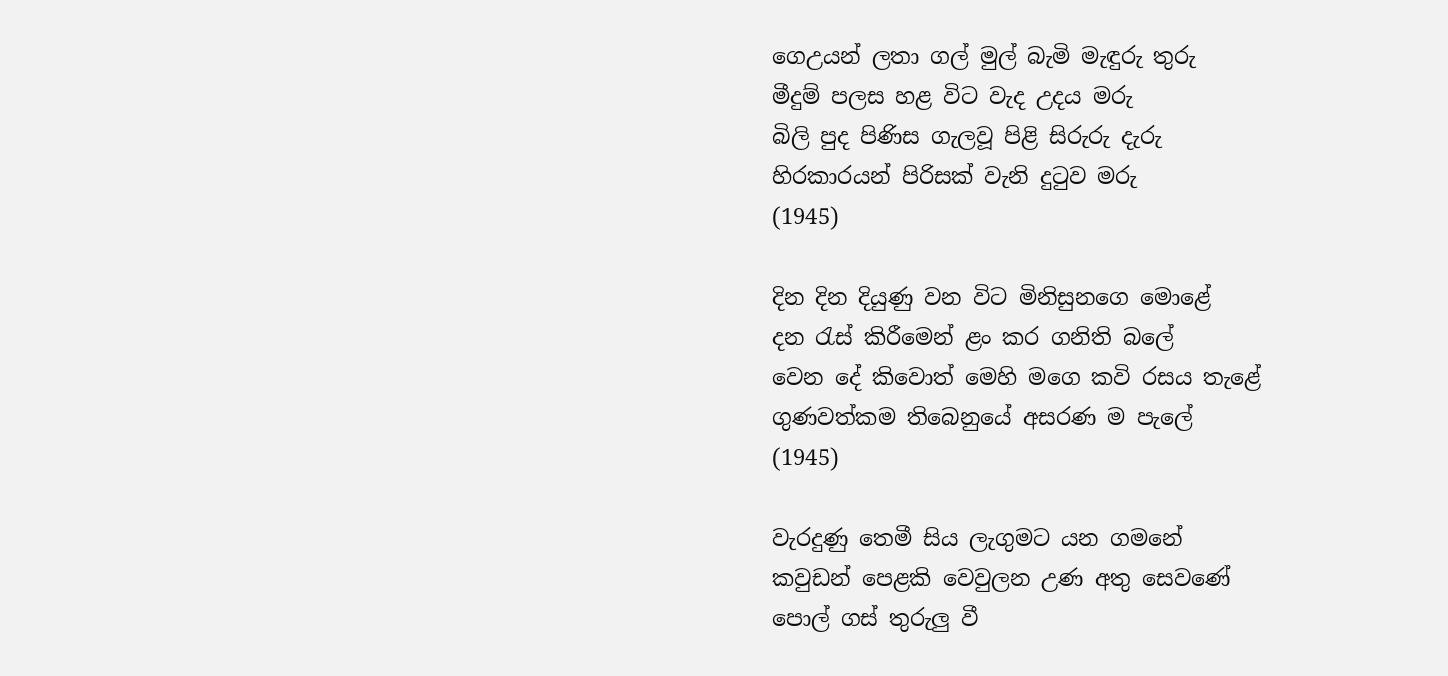ගෙඋයන් ලතා ගල් මුල් බැමි මැඳුරු තුරු
මීදුම් පලස හළ විට වැද උදය මරු
බිලි පුද පිණිස ගැලවූ පිළි සිරුරු දැරු
හිරකාරයන් පිරිසක් වැනි දුටුව මරු
(1945)

දින දින දියුණු වන විට මිනිසුනගෙ මොළේ
දන රැස් කිරීමෙන් ළං කර ගනිති බලේ
වෙන දේ කිවොත් මෙහි මගෙ කවි රසය තැළේ
ගුණවත්කම තිබෙනුයේ අසරණ ම පැලේ
(1945)

වැරදුණු තෙමී සිය ලැගුමට යන ගමනේ
කවුඩන් පෙළකි වෙවුලන උණ අතු සෙවණේ
පොල් ගස් තුරුලු වී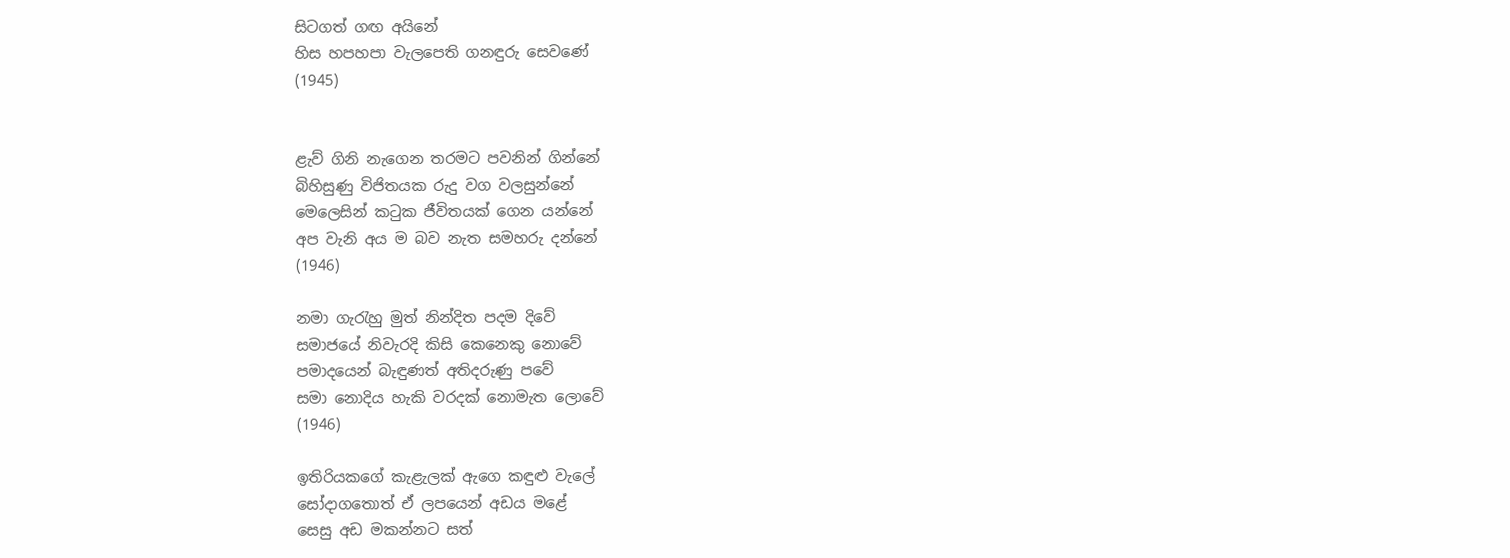සිටගත් ගඟ අයිනේ
හිස හපහපා වැලපෙති ගනඳුරු සෙවණේ
(1945)


ළැව් ගිනි නැගෙන තරමට පවනින් ගින්නේ
බිහිසුණු විජිතයක රුදු වග වලසුන්නේ
මෙලෙසින් කටුක ජීවිතයක් ගෙන යන්නේ
අප වැනි අය ම බව නැත සමහරු දන්නේ
(1946)

නමා ගැරැහු මුත් නින්දිත පදම දිවේ
සමාජයේ නිවැරදි කිසි කෙනෙකු නොවේ
පමාදයෙන් බැඳුණත් අතිදරුණු පවේ
සමා නොදිය හැකි වරදක් නොමැත ලොවේ
(1946)

ඉතිරියකගේ කැළැලක් ඇගෙ කඳුළු වැලේ
සෝදාගතොත් ඒ ලපයෙන් අඩය මළේ
සෙසු අඩ මකන්නට සත්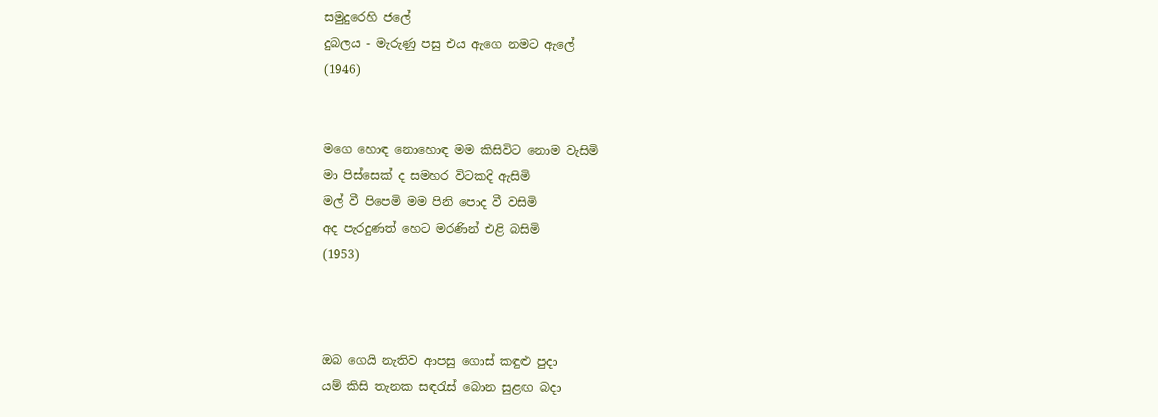සමුදුරෙහි ජලේ
දුබලය - මැරුණු පසු එය ඇගෙ නමට ඇලේ
(1946)


මගෙ හොඳ නොහොඳ මම කිසිවිට නොම වැසිමි
මා පිස්සෙක් ද සමහර විටකදි ඇසිමි
මල් වී පිපෙමි මම පිනි පොද වී වසිමි
අද පැරදුණත් හෙට මරණින් එළි බසිමි
(1953)



ඔබ ගෙයි නැතිව ආපසු ගොස් කඳුළු පුදා
යම් කිසි තැනක සඳරැස් බොන සුළඟ බදා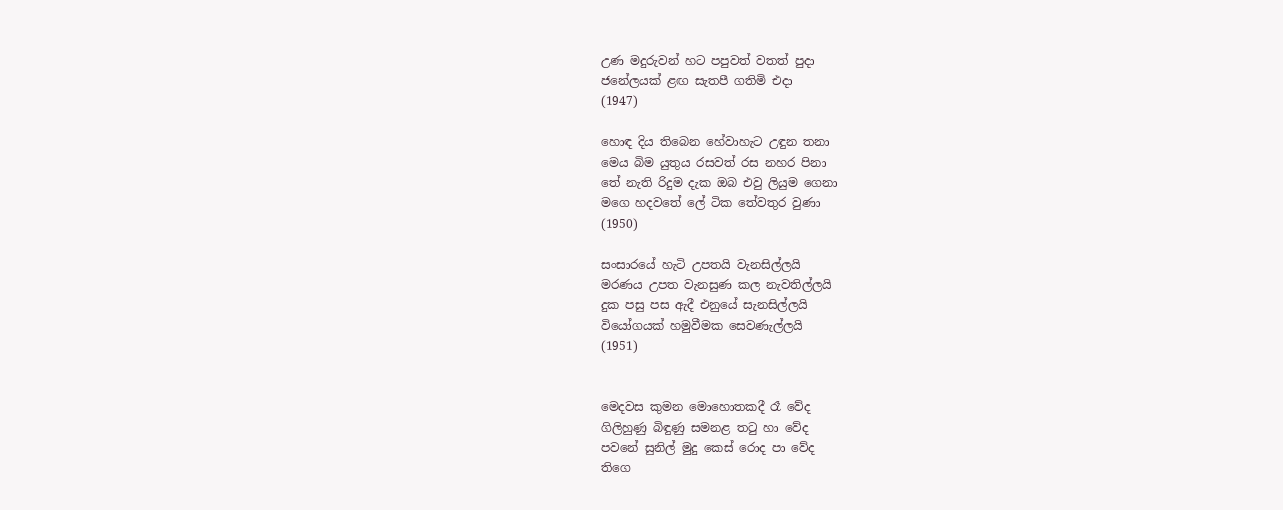උණ මදුරුවන් හට පපුවත් වතත් පුදා
ජනේලයක් ළඟ සැතපී ගතිමි එදා
(1947)

හොඳ දිය තිබෙන හේවාහැට උඳුන තනා
මෙය බිම යුතුය රසවත් රස නහර පිනා
තේ නැති රිදුම දැක ඔබ එවු ලියුම ගෙනා
මගෙ හදවතේ ලේ ටික තේවතුර වුණා
(1950)

සංසාරයේ හැටි උපතයි වැනසිල්ලයි
මරණය උපත වැනසුණ කල නැවතිල්ලයි
දුක පසු පස ඇදී එනුයේ සැනසිල්ලයි
වියෝගයක් හමුවීමක සෙවණැල්ලයි
(1951)


මෙදවස කුමන මොහොතකදී රෑ වේද
ගිලිහුණු බිඳුණු සමනළ තටු හා වේද
පවනේ සුනිල් මුදු කෙස් රොද පා වේද
තිගෙ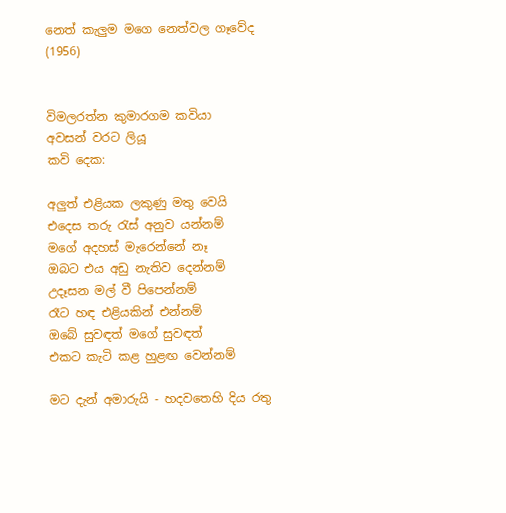නෙත් කැලුම මගෙ නෙත්වල ගෑවේද
(1956)


විමලරත්න කුමාරගම කවියා
අවසන් වරට ලියූ
කවි දෙක:

අලුත් එළියක ලකුණු මතු වෙයි
එදෙස තරු රැස් අනුව යන්නම්
මගේ අදහස් මැරෙන්නේ නෑ
ඔබට එය අඩු නැතිව දෙන්නම්
උදෑසන මල් වී පිපෙන්නම්
රෑට හඳ එළියකින් එන්නම්
ඔබේ සුවඳත් මගේ සුවඳත්
එකට කැටි කළ හුළඟ වෙන්නම්

මට දැන් අමාරුයි - හදවතෙහි දිය රතු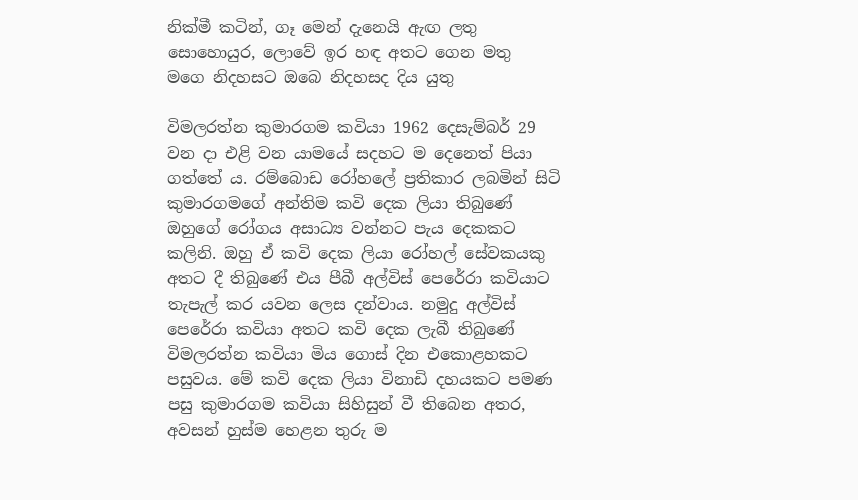නික්මී කටින්, ගෑ මෙන් දැනෙයි ඇඟ ලතු
සොහොයුර, ලොවේ ඉර හඳ අතට ගෙන මතු
මගෙ නිදහසට ඔබෙ නිදහසද දිය යුතු

විමලරත්න කුමාරගම කවියා 1962 දෙසැම්බර් 29 වන දා එළි වන යාමයේ සදහට ම දෙනෙත් පියා ගත්තේ ය. රම්බොඩ රෝහලේ ප්‍රතිකාර ලබමින් සිටි කුමාරගමගේ අන්තිම කවි දෙක ලියා තිබුණේ ඔහුගේ රෝගය අසාධ්‍ය වන්නට පැය දෙකකට කලිනි. ඔහු ඒ කවි දෙක ලියා රෝහල් සේවකයකු අතට දී තිබුණේ එය පීබී අල්විස් පෙරේරා කවියාට තැපැල් කර යවන ලෙස දන්වාය. නමුදු අල්විස් පෙරේරා කවියා අතට කවි දෙක ලැබී තිබුණේ විමලරත්න කවියා මිය ගොස් දින එකොළහක‍ට පසුවය. මේ කවි දෙක ලියා විනාඩි දහයකට පමණ පසු කුමාරගම කවියා සිහිසුන් වී තිබෙන අතර, අවසන් හුස්ම හෙළන තුරු ම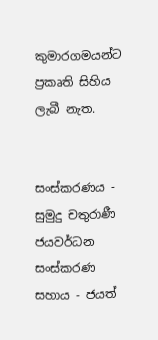කුමාරගමයන්ට ප්‍රකෘති සිහිය ලැබී නැත.


සංස්කරණය - සුමුදු චතුරාණී ජයවර්ධන
සංස්කරණ සහාය - ජයත්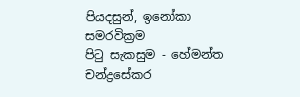පියදසුන්, ඉනෝකා සමරවික්‍රම
පිටු සැකසුම - හේමන්ත චන්ද්‍රසේකර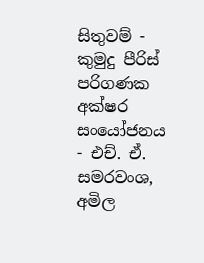සිතුවම් - කුමුදු පීරිස්
පරිගණක අක්ෂර සංයෝජනය - එච්. ඒ. සමරවංශ, අමිල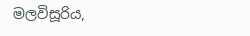මලවිසූරිය,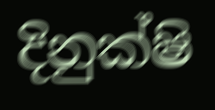දිනුක්ෂි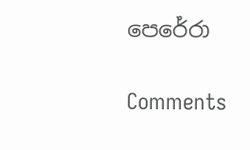පෙරේරා

Comments